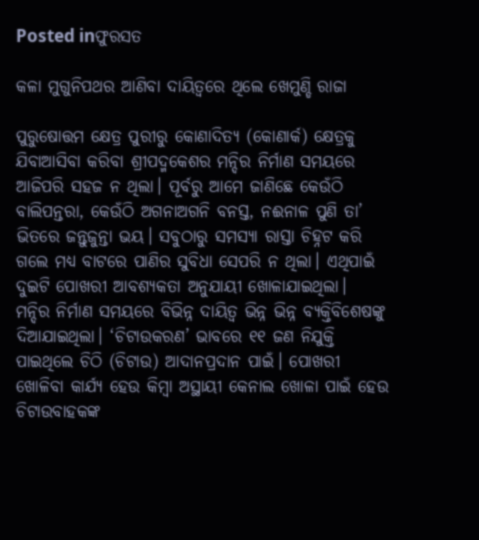Posted inଫୁରସତ

କଳା ମୁଗୁନିପଥର ଆଣିବା ଦାୟିତ୍ୱରେ ଥିଲେ ଖେମୁଣ୍ଡି ରାଜା

ପୁରୁଷୋତ୍ତମ କ୍ଷେତ୍ର ପୁରୀରୁ କୋଣାଦିତ୍ୟ (କୋଣାର୍କ) କ୍ଷେତ୍ରକୁ ଯିବାଆସିବା କରିବା ଶ୍ରୀପଦ୍ମକେଶର ମନ୍ଦିର ନିର୍ମାଣ ସମୟରେ ଆଜିପରି ସହଜ ନ ଥିଲା। ପୂର୍ବରୁ ଆମେ ଜାଣିଛେ କେଉଁଠି ବାଲିପନ୍ତରା, କେଉଁଠି ଅଗନାଅଗନି ବନସ୍ତ, ନଈନାଳ ପୁଣି ତା’ ଭିତରେ ଜନ୍ତୁଜୁନ୍ତା ଭୟ। ସବୁଠାରୁ ସମସ୍ୟା ରାସ୍ତା ଚିହ୍ନଟ କରି ଗଲେ ମଧ୍ୟ ବାଟରେ ପାଣିର ସୁବିଧା ସେପରି ନ ଥିଲା। ଏଥିପାଇଁ ଦୁଇଟି ପୋଖରୀ ଆବଶ୍ୟକତା ଅନୁଯାୟୀ ଖୋଳାଯାଇଥିଲା।
ମନ୍ଦିର ନିର୍ମାଣ ସମୟରେ ବିଭିନ୍ନ ଦାୟିତ୍ୱ ଭିନ୍ନ ଭିନ୍ନ ବ୍ୟକ୍ତିବିଶେଷଙ୍କୁ ଦିଆଯାଇଥିଲା। ‘ଚିଟାଉକରଣ’ ଭାବରେ ୧୧ ଜଣ ନିଯୁକ୍ତି ପାଇଥିଲେ ଚିଠି (ଚିଟାଉ) ଆଦାନପ୍ରଦାନ ପାଇଁ। ପୋଖରୀ ଖୋଳିବା କାର୍ଯ୍ୟ ହେଉ କିମ୍ବା ଅସ୍ଥାୟୀ କେନାଲ ଖୋଳା ପାଇଁ ହେଉ ଚିଟାଉବାହକଙ୍କ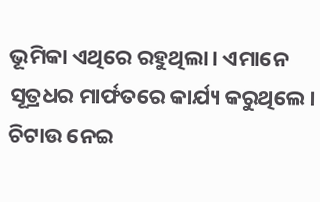ଭୂମିକା ଏଥିରେ ରହୁଥିଲା। ଏମାନେ ସୂତ୍ରଧର ମାର୍ଫତରେ କାର୍ଯ୍ୟ କରୁଥିଲେ। ଚିଟାଉ ନେଇ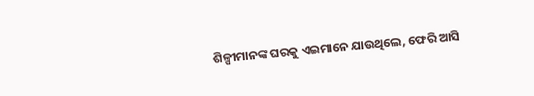ଶିଳ୍ପୀମାନଙ୍କ ଘରକୁ ଏଇମାନେ ଯାଉଥିଲେ, ଫେରି ଆସି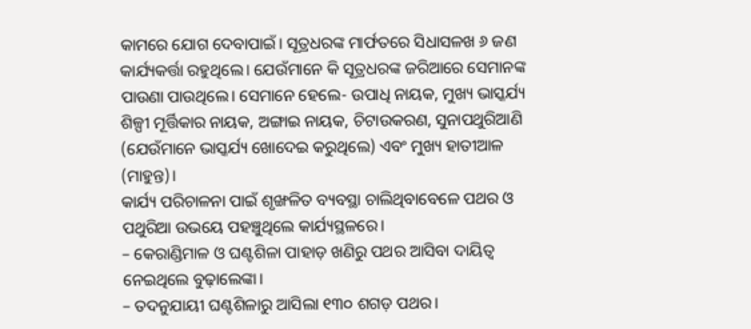କାମରେ ଯୋଗ ଦେବାପାଇଁ। ସୂତ୍ରଧରଙ୍କ ମାର୍ଫତରେ ସିଧାସଳଖ ୬ ଜଣ କାର୍ଯ୍ୟକର୍ତ୍ତା ରହୁଥିଲେ। ଯେଉଁମାନେ କି ସୂତ୍ରଧରଙ୍କ ଜରିଆରେ ସେମାନଙ୍କ ପାଉଣା ପାଉଥିଲେ। ସେମାନେ ହେଲେ- ଉପାଧି ନାୟକ, ମୁଖ୍ୟ ଭାସ୍କର୍ଯ୍ୟ ଶିଳ୍ପୀ ମୂର୍ତ୍ତିକାର ନାୟକ, ଅଙ୍ଗାଇ ନାୟକ, ଚିଟାଉକରଣ, ସୁନାପଥୁରିଆଣି (ଯେଉଁମାନେ ଭାସ୍କର୍ଯ୍ୟ ଖୋଦେଇ କରୁଥିଲେ) ଏବଂ ମୁଖ୍ୟ ହାତୀଆଳ (ମାହୁନ୍ତ)।
କାର୍ଯ୍ୟ ପରିଚାଳନା ପାଇଁ ଶୃଙ୍ଖଳିତ ବ୍ୟବସ୍ଥା ଚାଲିଥିବାବେଳେ ପଥର ଓ ପଥୁରିଆ ଉଭୟେ ପହଞ୍ଚୁଥିଲେ କାର୍ଯ୍ୟସ୍ଥଳରେ।
– କେରାଣ୍ଡିମାଳ ଓ ଘଣ୍ଟଶିଳା ପାହାଡ଼ ଖଣିରୁ ପଥର ଆସିବା ଦାୟିତ୍ୱ ନେଇଥିଲେ ବୁଢ଼ାଲେଙ୍କା।
– ତଦନୁଯାୟୀ ଘଣ୍ଟଶିଳାରୁ ଆସିଲା ୧୩୦ ଶଗଡ଼ ପଥର।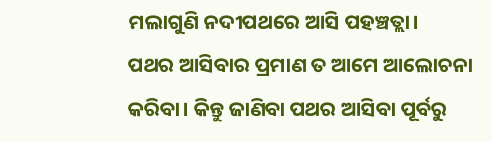ମଲାଗୁଣି ନଦୀପଥରେ ଆସି ପହଞ୍ଚତ୍ଲା।
ପଥର ଆସିବାର ପ୍ରମାଣ ତ ଆମେ ଆଲୋଚନା କରିବା। କିନ୍ତୁ ଜାଣିବା ପଥର ଆସିବା ପୂର୍ବରୁ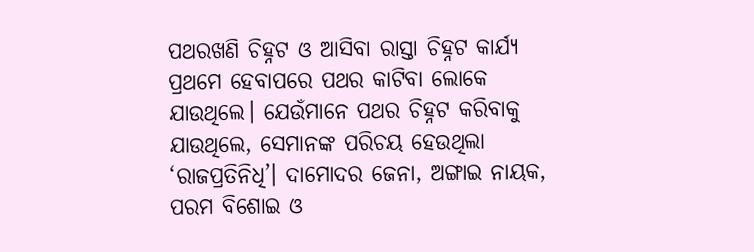ପଥରଖଣି ଚିହ୍ନଟ ଓ ଆସିବା ରାସ୍ତା ଚିହ୍ନଟ କାର୍ଯ୍ୟ ପ୍ରଥମେ ହେବାପରେ ପଥର କାଟିବା ଲୋକେ ଯାଉଥିଲେ। ଯେଉଁମାନେ ପଥର ଚିହ୍ନଟ କରିବାକୁ ଯାଉଥିଲେ, ସେମାନଙ୍କ ପରିଚୟ ହେଉଥିଲା ‘ରାଜପ୍ରତିନିଧି’। ଦାମୋଦର ଜେନା, ଅଙ୍ଗାଇ ନାୟକ, ପରମ ବିଶୋଇ ଓ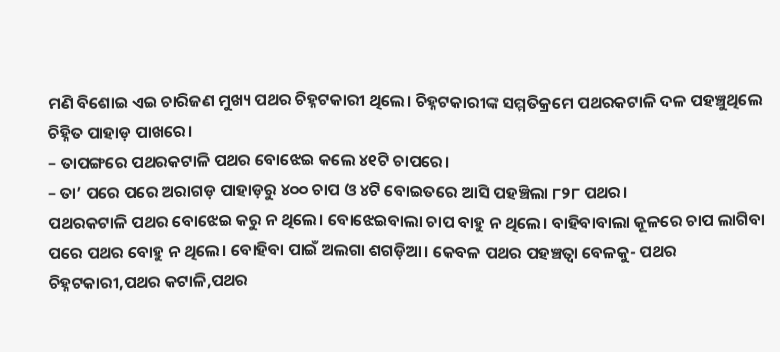ମଣି ବିଶୋଇ ଏଇ ଚାରିଜଣ ମୁଖ୍ୟ ପଥର ଚିହ୍ନଟକାରୀ ଥିଲେ। ଚିହ୍ନଟକାରୀଙ୍କ ସମ୍ମତିକ୍ରମେ ପଥରକଟାଳି ଦଳ ପହଞ୍ଚୁଥିଲେ ଚିହ୍ନିତ ପାହାଡ଼ ପାଖରେ।
– ତାପଙ୍ଗରେ ପଥରକଟାଳି ପଥର ବୋଝେଇ କଲେ ୪୧ଟି ଚାପରେ।
– ତା’ ପରେ ପରେ ଅରାଗଡ଼ ପାହାଡ଼ରୁ ୪୦୦ ଚାପ ଓ ୪ଟି ବୋଇତରେ ଆସି ପହଞ୍ଚିଲା ୮୨୮ ପଥର।
ପଥରକଟାଳି ପଥର ବୋଝେଇ କରୁ ନ ଥିଲେ। ବୋଝେଇବାଲା ଚାପ ବାହୁ ନ ଥିଲେ। ବାହିବାବାଲା କୂଳରେ ଚାପ ଲାଗିବା ପରେ ପଥର ବୋହୁ ନ ଥିଲେ। ବୋହିବା ପାଇଁ ଅଲଗା ଶଗଡ଼ିଆ। କେବଳ ପଥର ପହଞ୍ଚତ୍ବା ବେଳକୁ- ପଥର ଚିହ୍ନଟକାରୀ,ପଥର କଟାଳି,ପଥର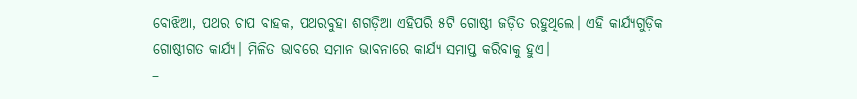ବୋଝିଆ, ପଥର ଚାପ ବାହକ, ପଥରବୁହା ଶଗଡ଼ିଆ ଏହିପରି ୫ଟି ଗୋଷ୍ଠୀ ଜଡ଼ିତ ରହୁଥିଲେ। ଏହି କାର୍ଯ୍ୟଗୁଡ଼ିକ ଗୋଷ୍ଠୀଗତ କାର୍ଯ୍ୟ। ମିଳିତ ଭାବରେ ସମାନ ଭାବନାରେ କାର୍ଯ୍ୟ ସମାପ୍ତ କରିବାକୁ ହୁଏ।
–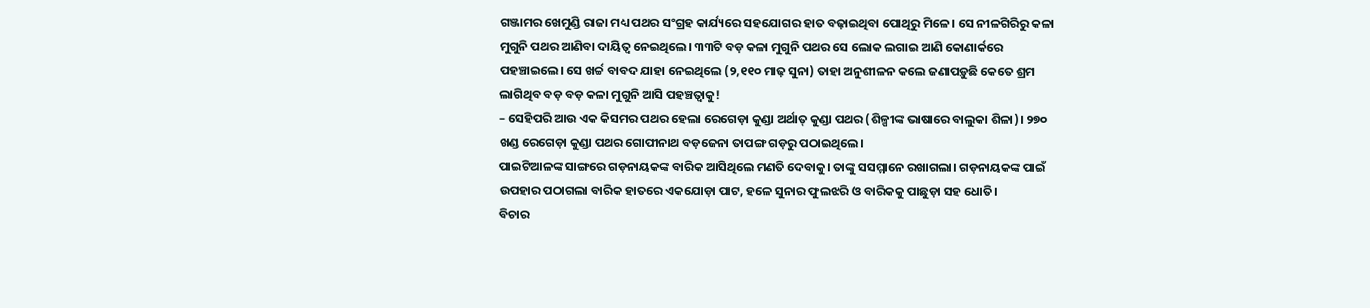ଗଞ୍ଜାମର ଖେମୁଣ୍ଡି ରାଜା ମଧ୍ୟ ପଥର ସଂଗ୍ରହ କାର୍ଯ୍ୟରେ ସହଯୋଗର ହାତ ବଢ଼ାଇଥିବା ପୋଥିରୁ ମିଳେ। ସେ ନୀଳଗିରିରୁ କଳା ମୁଗୁନି ପଥର ଆଣିବା ଦାୟିତ୍ୱ ନେଇଥିଲେ। ୩୩ଟି ବଡ଼ କଳା ମୁଗୁନି ପଥର ସେ ଲୋକ ଲଗାଇ ଆଣି କୋଣାର୍କରେ ପହଞ୍ଚାଇଲେ। ସେ ଖର୍ଚ୍ଚ ବାବଦ ଯାହା ନେଇଥିଲେ (୨,୧୧୦ ମାଢ଼ ସୁନା) ତାହା ଅନୁଶୀଳନ କଲେ ଜଣାପଡ଼ୁଛି କେତେ ଶ୍ରମ ଲାଗିଥିବ ବଡ଼ ବଡ଼ କଳା ମୁଗୁନି ଆସି ପହଞ୍ଚତ୍ବାକୁ!
– ସେହିପରି ଆଉ ଏକ କିସମର ପଥର ହେଲା ରେଗେଡ଼ା କୁଣ୍ଡା ଅର୍ଥାତ୍‌ କୁଣ୍ଡା ପଥର (ଶିଳ୍ପୀଙ୍କ ଭାଷାରେ ବାଲୁକା ଶିଳା)। ୨୭୦ ଖଣ୍ଡ ରେଗେଡ଼ା କୁଣ୍ଡା ପଥର ଗୋପୀନାଥ ବଡ଼ଜେନା ତାପଙ୍ଗ ଗଡ଼ରୁ ପଠାଇଥିଲେ।
ପାଇଟିଆଳଙ୍କ ସାଙ୍ଗରେ ଗଡ଼ନାୟକଙ୍କ ବାରିକ ଆସିଥିଲେ ମଣତି ଦେବାକୁ। ତାଙ୍କୁ ସସମ୍ମାନେ ରଖାଗଲା। ଗଡ଼ନାୟକଙ୍କ ପାଇଁ ଉପହାର ପଠାଗଲା ବାରିକ ହାତରେ ଏକଯୋଡ଼ା ପାଟ, ହଳେ ସୁନାର ଫୁଲଝରି ଓ ବାରିକକୁ ପାଛୁଡ଼ା ସହ ଧୋତି।
ବିଚାର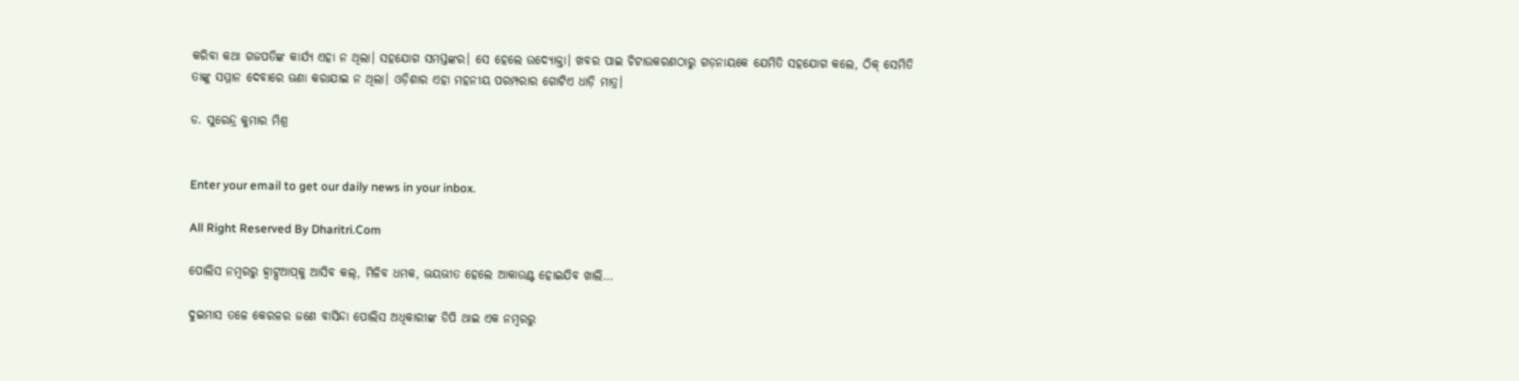କରିବା କଥା ଗଜପତିଙ୍କ କାର୍ଯ୍ୟ ଏହା ନ ଥିଲା। ସହଯୋଗ ସମସ୍ତଙ୍କର। ସେ ହେଲେ ଉଦ୍ୟୋକ୍ତା। ଖବର ପାଇ ଚିଟାଉକରଣଠାରୁ ଗଡ଼ନାୟକେ ଯେମିତି ସହଯୋଗ କଲେ, ଠିକ୍‌ ସେମିତି ତାଙ୍କୁ ସମ୍ମାନ ଦେବାରେ ଊଣା କରାଯାଇ ନ ଥିଲା। ଓଡ଼ିଶାର ଏହା ମହନୀୟ ପରମ୍ପରାର ଗୋଟିଏ ଧାଡ଼ି ମାତ୍ର।

ଡ. ସୁରେନ୍ଦ୍ର କୁମାର ମିଶ୍ର


Enter your email to get our daily news in your inbox.

All Right Reserved By Dharitri.Com

ପୋଲିସ ନମ୍ବରରୁ ହ୍ବାଟ୍ସଆପ୍‌କୁ ଆସିବ କଲ୍‌, ମିଳିବ ଧମକ, ଭୟଭୀତ ହେଲେ ଆକାଉଣ୍ଟ ହୋଇଯିବ ଖାଲି…

ଦୁଇମାସ ତଳେ କେରଳର ଜଣେ ବାସିନ୍ଦା ପୋଲିସ ଅଧିକାରୀଙ୍କ ଡିପି ଥାଇ ଏକ ନମ୍ବରରୁ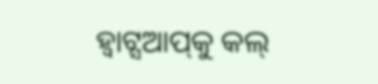ହ୍ବାଟ୍ସଆପ୍‌କୁ କଲ୍‌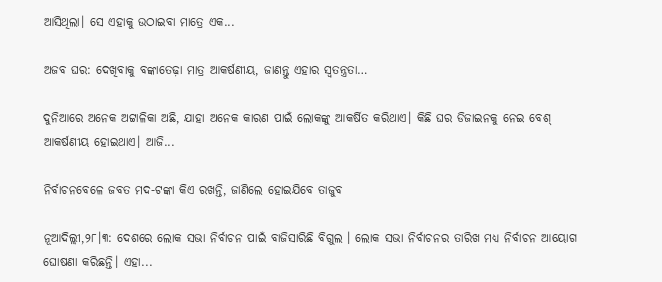ଆସିଥିଲା। ସେ ଏହାକୁ ଉଠାଇବା ମାତ୍ରେ ଏକ...

ଅଜବ ଘର: ଦେଖିବାକୁ ବଙ୍କାତେଢ଼ା ମାତ୍ର ଆକର୍ଷଣୀୟ, ଜାଣନ୍ତୁ ଏହାର ସ୍ବତନ୍ତ୍ରତା…

ଦୁନିଆରେ ଅନେକ ଅଟ୍ଟାଳିକା ଅଛି, ଯାହା ଅନେକ କାରଣ ପାଇଁ ଲୋକଙ୍କୁ ଆକର୍ଷିତ କରିଥାଏ। କିଛି ଘର ଡିଜାଇନକୁ ନେଇ ବେଶ୍‌ ଆକର୍ଷଣୀୟ ହୋଇଥାଏ। ଆଜି...

ନିର୍ବାଚନବେଳେ ଜବତ ମଦ-ଟଙ୍କା କିଏ ରଖନ୍ତି, ଜାଣିଲେ ହୋଇଯିବେ ତାଜୁବ

ନୂଆଦିଲ୍ଲୀ,୨୮।୩: ଦେଶରେ ଲୋକ ସଭା ନିର୍ବାଚନ ପାଇଁ ବାଜିସାରିଛି ବିଗୁଲ । ଲୋକ ସଭା ନିର୍ବାଚନର ତାରିଖ ମଧ୍ୟ ନିର୍ବାଚନ ଆୟୋଗ ଘୋଷଣା କରିଛନ୍ତି। ଏହା...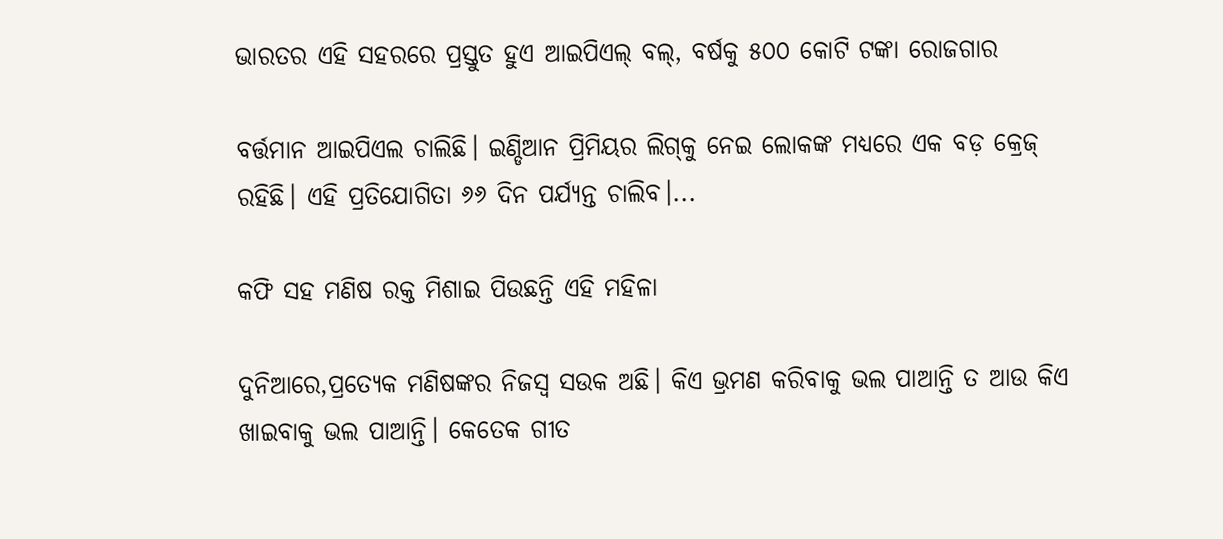ଭାରତର ଏହି ସହରରେ ପ୍ରସ୍ତୁତ ହୁଏ ଆଇପିଏଲ୍‌ ବଲ୍‌, ବର୍ଷକୁ ୫୦୦ କୋଟି ଟଙ୍କା ରୋଜଗାର

ବର୍ତ୍ତମାନ ଆଇପିଏଲ ଚାଲିଛି। ଇଣ୍ଡିଆନ ପ୍ରିମିୟର ଲିଗ୍‌କୁ ନେଇ ଲୋକଙ୍କ ମଧ୍ୟରେ ଏକ ବଡ଼ କ୍ରେଜ୍‌ ରହିଛି। ଏହି ପ୍ରତିଯୋଗିତା ୬୬ ଦିନ ପର୍ଯ୍ୟନ୍ତ ଚାଲିବ।...

କଫି ସହ ମଣିଷ ରକ୍ତ ମିଶାଇ ପିଉଛନ୍ତି ଏହି ମହିଳା

ଦୁନିଆରେ,ପ୍ରତ୍ୟେକ ମଣିଷଙ୍କର ନିଜସ୍ବ ସଉକ ଅଛି। କିଏ ଭ୍ରମଣ କରିବାକୁ ଭଲ ପାଆନ୍ତି ତ ଆଉ କିଏ ଖାଇବାକୁ ଭଲ ପାଆନ୍ତି। କେତେକ ଗୀତ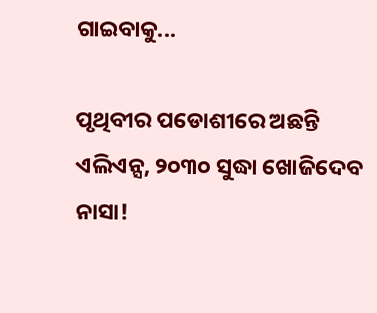ଗାଇବାକୁ...

ପୃଥିବୀର ପଡୋଶୀରେ ଅଛନ୍ତି ଏଲିଏନ୍ସ, ୨୦୩୦ ସୁଦ୍ଧା ଖୋଜିଦେବ ନାସା!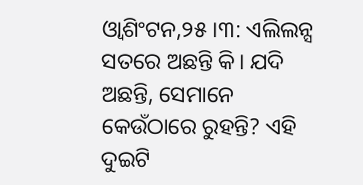ଓ୍ବାଶିଂଟନ,୨୫।୩: ଏଲିଲନ୍ସ ସତରେ ଅଛନ୍ତି କି। ଯଦି ଅଛନ୍ତି, ସେମାନେ କେଉଁଠାରେ ରୁହନ୍ତି? ଏହି ଦୁଇଟି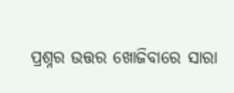ପ୍ରଶ୍ନର ଉତ୍ତର ଖୋଜିବାରେ ସାରା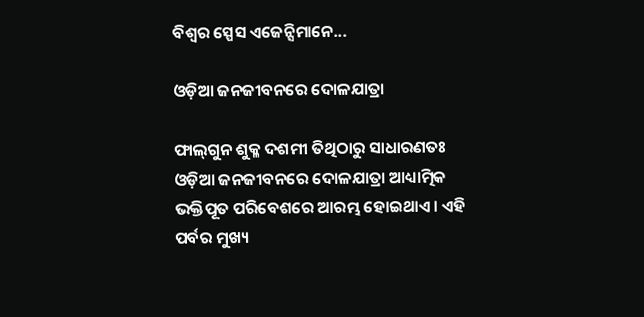ବିଶ୍ୱର ସ୍ପେସ ଏଜେନ୍ସିମାନେ...

ଓଡ଼ିଆ ଜନଜୀବନରେ ଦୋଳଯାତ୍ରା

ଫାଲ୍‌ଗୁନ ଶୁକ୍ଳ ଦଶମୀ ତିଥିଠାରୁ ସାଧାରଣତଃ ଓଡ଼ିଆ ଜନଜୀବନରେ ଦୋଳଯାତ୍ରା ଆଧ୍ୟାତ୍ମିକ ଭକ୍ତିପୂତ ପରିବେଶରେ ଆରମ୍ଭ ହୋଇଥାଏ। ଏହି ପର୍ବର ମୁଖ୍ୟ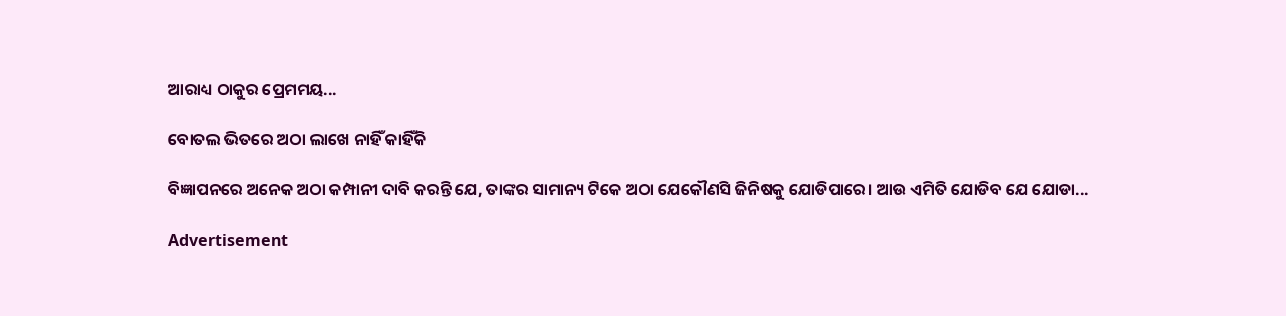ଆରାଧ୍ୟ ଠାକୁର ପ୍ରେମମୟ...

ବୋତଲ ଭିତରେ ଅଠା ଲାଖେ ନାହିଁ କାହିଁକି

ବିଜ୍ଞାପନରେ ଅନେକ ଅଠା କମ୍ପାନୀ ଦାବି କରନ୍ତି ଯେ, ତାଙ୍କର ସାମାନ୍ୟ ଟିକେ ଅଠା ଯେକୌଣସି ଜିନିଷକୁ ଯୋଡିପାରେ। ଆଉ ଏମିତି ଯୋଡିବ ଯେ ଯୋଡା...

Advertisement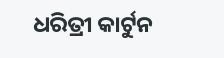ଧରିତ୍ରୀ କାର୍ଟୁନ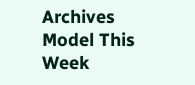Archives
Model This Week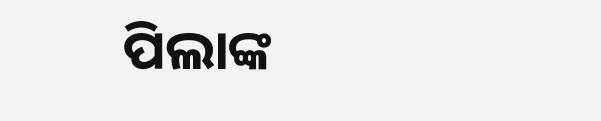ପିଲାଙ୍କ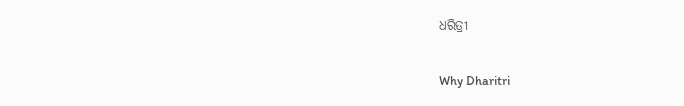ଧରିତ୍ରୀ

Why Dharitri